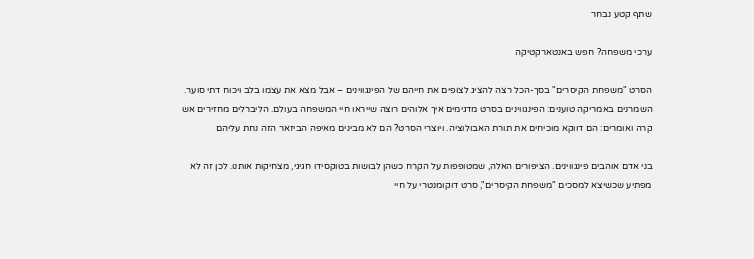שתף קטע נבחר

ערכי משפחה? חפש באנטארקטיקה

הסרט "משפחת הקיסרים" בסך-הכל רצה להציג לצופים את חייהם של הפינגווינים – אבל מצא את עצמו בלב ויכוח דתי סוער. השמרנים באמריקה טוענים: הפינגווינים בסרט מדגימים איך אלוהים רוצה שייראו חיי המשפחה בעולם. הליברלים מחזירים אש קרה ואומרים: הם דווקא מוכיחים את תורת האבולוציה. ויוצרי הסרט? הם לא מבינים מאיפה הביזאר הזה נחת עליהם

בני אדם אוהבים פינגווינים. הציפורים האלה, שמטופפות על הקרח כשהן לבושות בטוקסידו חגיגי, מצחיקות אותנו. לכן זה לא מפתיע שכשיצא למסכים "משפחת הקיסרים", סרט דוקומנטרי על חיי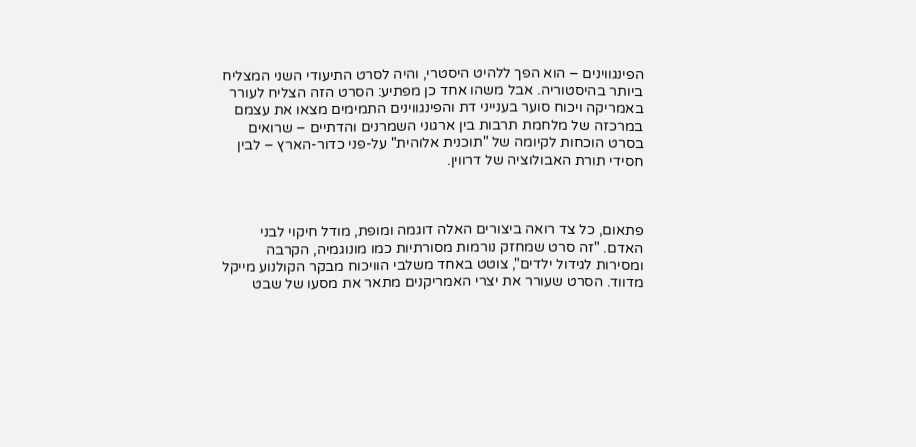הפינגווינים – הוא הפך ללהיט היסטרי, והיה לסרט התיעודי השני המצליח ביותר בהיסטוריה. אבל משהו אחד כן מפתיע: הסרט הזה הצליח לעורר באמריקה ויכוח סוער בענייני דת והפינגווינים התמימים מצאו את עצמם במרכזה של מלחמת תרבות בין ארגוני השמרנים והדתיים – שרואים בסרט הוכחות לקיומה של "תוכנית אלוהית" על-פני כדור-הארץ – לבין חסידי תורת האבולוציה של דרווין.



פתאום, כל צד רואה ביצורים האלה דוגמה ומופת, מודל חיקוי לבני האדם. "זה סרט שמחזק נורמות מסורתיות כמו מונוגמיה, הקרבה ומסירות לגידול ילדים", צוטט באחד משלבי הוויכוח מבקר הקולנוע מייקל מדווד. הסרט שעורר את יצרי האמריקנים מתאר את מסעו של שבט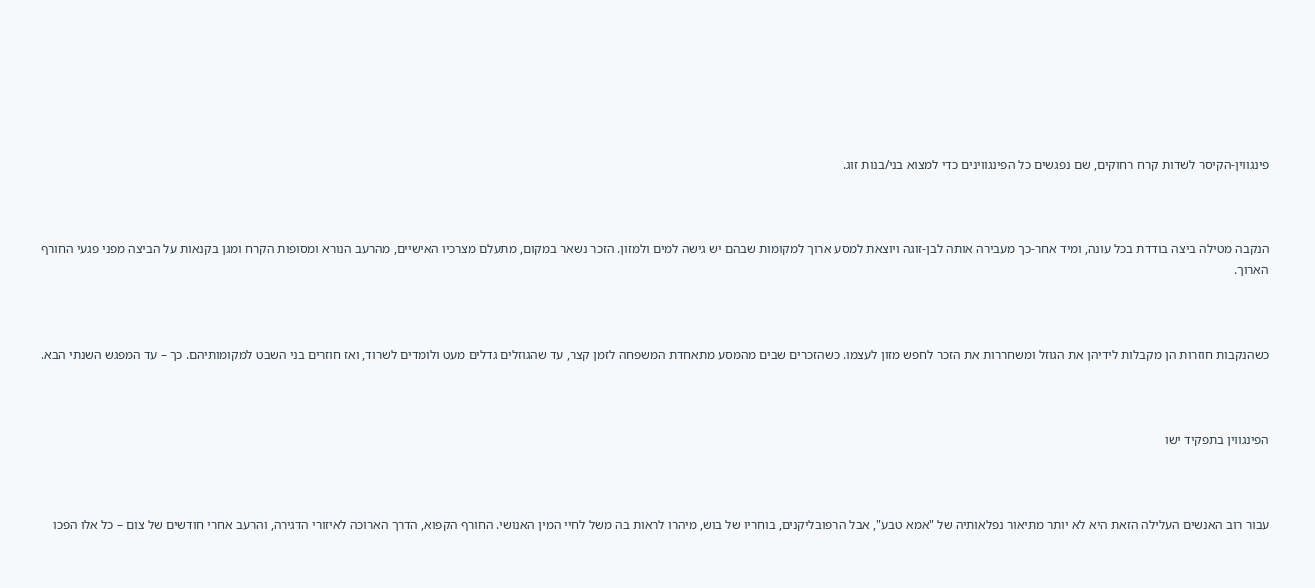פינגווין-הקיסר לשדות קרח רחוקים, שם נפגשים כל הפינגווינים כדי למצוא בני/בנות זוג.



הנקבה מטילה ביצה בודדת בכל עונה, ומיד אחר-כך מעבירה אותה לבן-זוגה ויוצאת למסע ארוך למקומות שבהם יש גישה למים ולמזון. הזכר נשאר במקום, מתעלם מצרכיו האישיים, מהרעב הנורא ומסופות הקרח ומגן בקנאות על הביצה מפני פגעי החורף הארוך.



כשהנקבות חוזרות הן מקבלות לידיהן את הגוזל ומשחררות את הזכר לחפש מזון לעצמו. כשהזכרים שבים מהמסע מתאחדת המשפחה לזמן קצר, עד שהגוזלים גדלים מעט ולומדים לשרוד, ואז חוזרים בני השבט למקומותיהם. כך – עד המפגש השנתי הבא.



הפינגווין בתפקיד ישו



עבור רוב האנשים העלילה הזאת היא לא יותר מתיאור נפלאותיה של "אמא טבע", אבל הרפובליקנים, בוחריו של בוש, מיהרו לראות בה משל לחיי המין האנושי. החורף הקפוא, הדרך הארוכה לאיזורי הדגירה, והרעב אחרי חודשים של צום – כל אלו הפכו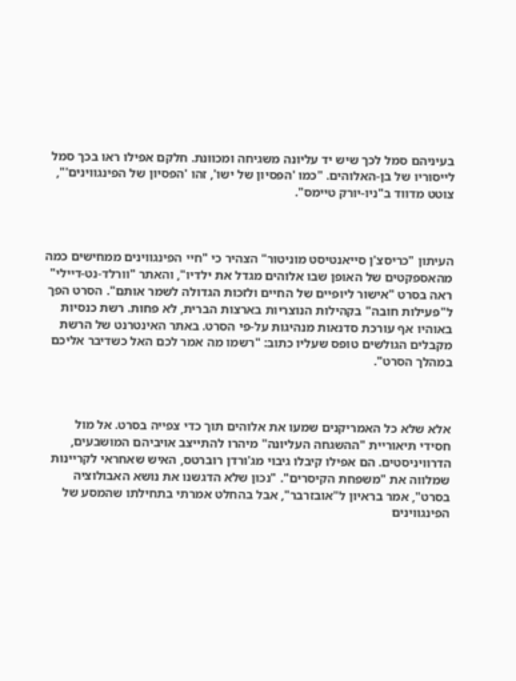בעיניהם סמל לכך שיש יד עליונה משגיחה ומכוונת. חלקם אפילו ראו בכך סמל לייסוריו של בן-האלוהים. "כמו 'הפסיון של ישו', זהו 'הפסיון של הפינגווינים'", צוטט מדווד ב"ניו-יורק טיימס".



העיתון "כריסצ'ן סייאנטיסט מוניטור" הצהיר כי "חיי הפינגווינים ממחישים כמה מהאספקטים של האופן שבו אלוהים מגדל את ילדיו", והאתר "וורלד-נט-דיילי" ראה בסרט "אישור ליופיים של החיים ולזכות הגדולה לשמר אותם". הסרט הפך ל"פעילות חובה" בקהילות הנוצריות בארצות הברית, לא פחות. רשת כנסיות באוהיו אף עורכת סדנאות מנהיגות על-פי הסרט. באתר האינטרנט של הרשת מקבלים הגולשים טופס שעליו כתוב: "רשמו מה אמר לכם האל כשדיבר אליכם במהלך הסרט".



אלא שלא כל האמריקנים שמעו את אלוהים תוך כדי צפייה בסרט. אל מול חסידי תיאוריית "ההשגחה העליונה" מיהרו להתייצב אויביהם המושבעים, הדרוויניסטים. הם אפילו קיבלו גיבוי מג'ורדן רוברטס, האיש שאחראי לקריינות שמלווה את "משפחת הקיסרים". "נכון שלא הדגשנו את נושא האבולוציה בסרט", אמר בראיון ל"אובזרבר", אבל בהחלט אמרתי בתחילתו שהמסע של הפינגווינים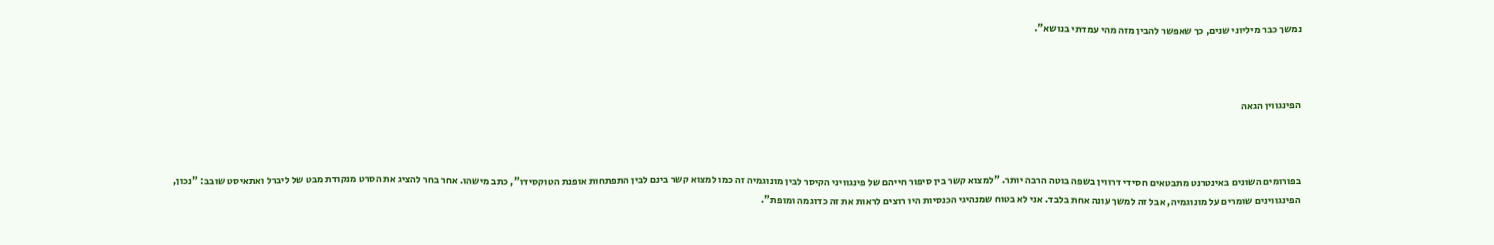נמשך כבר מיליוני שנים, כך שאפשר להבין מזה מהי עמדתי בנושא".



הפינגווין הגאה



בפורומים השונים באינטרנט מתבטאים חסידי דרווין בשפה בוטה הרבה יותר. "למצוא קשר בין סיפור חייהם של פינגוויני הקיסר לבין מונוגמיה זה כמו למצוא קשר בינם לבין התפתחות אופנת הטוקסידו", כתב מישהו. אחר בחר להציג את הסרט מנקודת מבט של ליברל ואתאיסט שובב: "נכון, הפינגווינים שומרים על מונוגמיה, אבל זה למשך עונה אחת בלבד. אני לא בטוח שמנהיגי הכנסיות היו רוצים לראות את זה כדוגמה ומופת".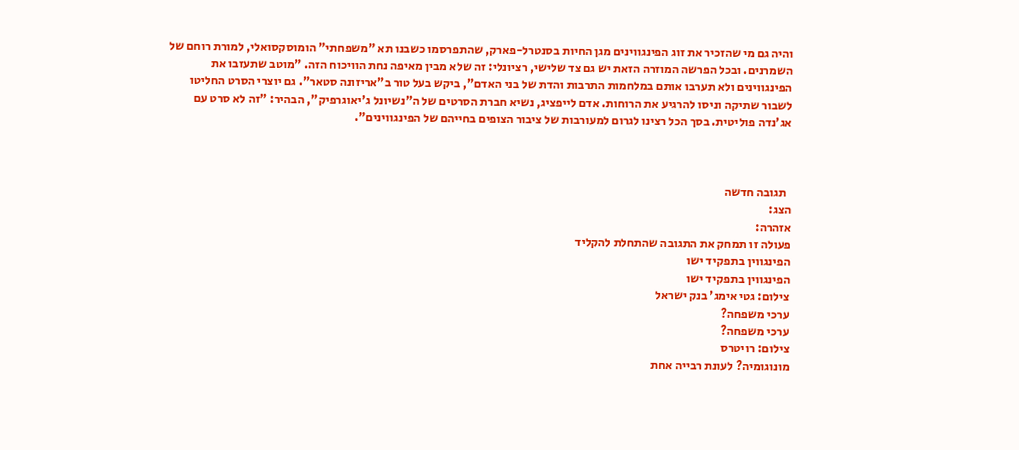והיה גם מי שהזכיר את זוג הפינגווינים מגן החיות בסנטרל-פארק, שהתפרסמו כשבנו תא "משפחתי" הומוסקסואלי, למורת רוחם של השמרנים. ובכל הפרשה המוזרה הזאת יש גם צד שלישי, רציונלי: זה שלא מבין מאיפה נחת הוויכוח הזה. "מוטב שתעזבו את הפינגווינים ולא תערבו אותם במלחמות התרבות והדת של בני האדם", ביקש בעל טור ב"אריזונה סטאר". גם יוצרי הסרט החליטו לשבור שתיקה וניסו להרגיע את הרוחות. אדם לייפציג, נשיא חברת הסרטים של ה"נשיונל ג'יאוגרפיק", הבהיר: "זה לא סרט עם אג'נדה פוליטית. בסך הכל רצינו לגרום למעורבות של ציבור הצופים בחייהם של הפינגווינים".



  תגובה חדשה
הצג:
אזהרה:
פעולה זו תמחק את התגובה שהתחלת להקליד
הפינגווין בתפקיד ישו
הפינגווין בתפקיד ישו
צילום: גטי אימג' בנק ישראל
ערכי משפחה?
ערכי משפחה?
צילום: רויטרס
מונוגומיה? לעונת רבייה אחת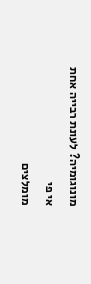מונוגומיה? לעונת רבייה אחת
אי פי
מומלצים